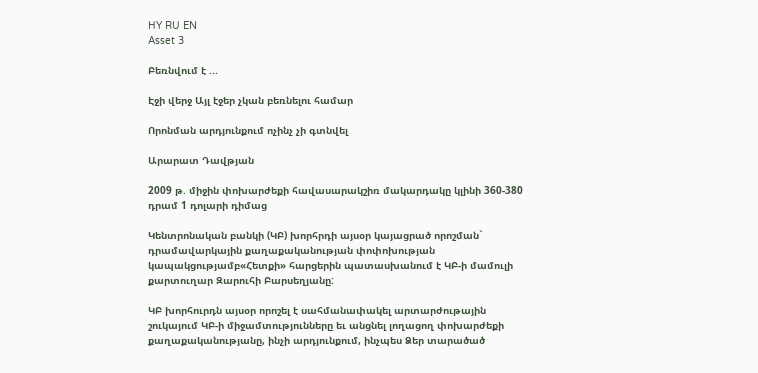HY RU EN
Asset 3

Բեռնվում է ...

Էջի վերջ Այլ էջեր չկան բեռնելու համար

Որոնման արդյունքում ոչինչ չի գտնվել

Արարատ Դավթյան

2009 թ. միջին փոխարժեքի հավասարակշիռ մակարդակը կլինի 360-380 դրամ 1 դոլարի դիմաց

Կենտրոնական բանկի (ԿԲ) խորհրդի այսօր կայացրած որոշման` դրամավարկային քաղաքականության փոփոխության կապակցությամբ«Հետքի» հարցերին պատասխանում է ԿԲ-ի մամուլի քարտուղար Զարուհի Բարսեղյանը:

ԿԲ խորհուրդն այսօր որոշել է սահմանափակել արտարժութային շուկայում ԿԲ-ի միջամտությունները եւ անցնել լողացող փոխարժեքի քաղաքականությանը, ինչի արդյունքում, ինչպես Ձեր տարածած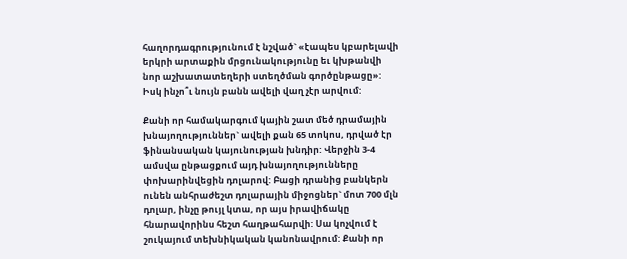հաղորդագրությունում է նշված` «էապես կբարելավի երկրի արտաքին մրցունակությունը եւ կխթանվի նոր աշխատատեղերի ստեղծման գործընթացը»: Իսկ ինչո՞ւ նույն բանն ավելի վաղ չէր արվում:

Քանի որ համակարգում կային շատ մեծ դրամային խնայողություններ` ավելի քան 65 տոկոս, դրված էր ֆինանսական կայունության խնդիր: Վերջին 3-4 ամսվա ընթացքում այդ խնայողությունները փոխարինվեցին դոլարով: Բացի դրանից բանկերն ունեն անհրաժեշտ դոլարային միջոցներ` մոտ 700 մլն դոլար, ինչը թույլ կտա, որ այս իրավիճակը հնարավորինս հեշտ հաղթահարվի: Սա կոչվում է շուկայում տեխնիկական կանոնավրում: Քանի որ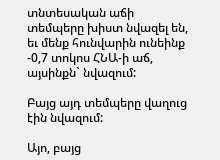տնտեսական աճի տեմպերը խիստ նվազել են, եւ մենք հունվարին ունեինք -0,7 տոկոս ՀՆԱ-ի աճ, այսինքն` նվազում:

Բայց այդ տեմպերը վաղուց էին նվազում:

Այո, բայց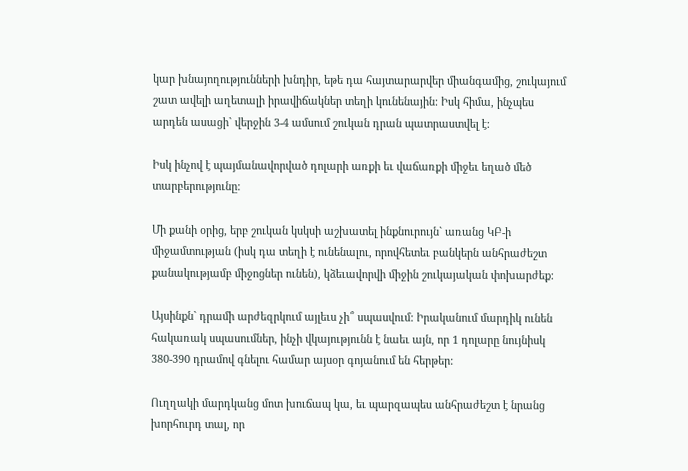կար խնայողությունների խնդիր, եթե դա հայտարարվեր միանգամից, շուկայում շատ ավելի աղետալի իրավիճակներ տեղի կունենային: Իսկ հիմա, ինչպես արդեն ասացի` վերջին 3-4 ամսում շուկան դրան պատրաստվել է:

Իսկ ինչով է պայմանավորված դոլարի առքի եւ վաճառքի միջեւ եղած մեծ տարբերությունը:

Մի քանի օրից, երբ շուկան կսկսի աշխատել ինքնուրույն` առանց ԿԲ-ի միջամտության (իսկ դա տեղի է ունենալու, որովհետեւ բանկերն անհրաժեշտ քանակությամբ միջոցներ ունեն), կձեւավորվի միջին շուկայական փոխարժեք:

Այսինքն` դրամի արժեզրկում այլեւս չի՞ սպասվում: Իրականում մարդիկ ունեն հակառակ սպասումներ, ինչի վկայությունն է նաեւ այն, որ 1 դոլարը նույնիսկ 380-390 դրամով գնելու համար այսօր գոյանում են հերթեր:

Ուղղակի մարդկանց մոտ խուճապ կա, եւ պարզապես անհրաժեշտ է նրանց խորհուրդ տալ, որ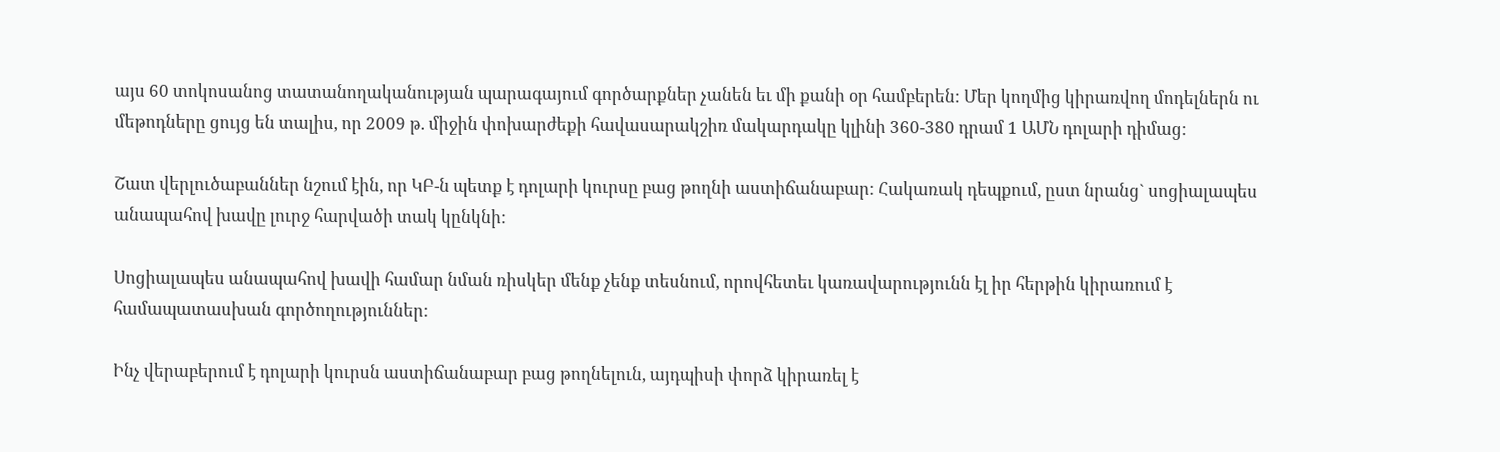այս 60 տոկոսանոց տատանողականության պարագայում գործարքներ չանեն եւ մի քանի օր համբերեն: Մեր կողմից կիրառվող մոդելներն ու մեթոդները ցույց են տալիս, որ 2009 թ. միջին փոխարժեքի հավասարակշիռ մակարդակը կլինի 360-380 դրամ 1 ԱՄՆ դոլարի դիմաց:

Շատ վերլուծաբաններ նշում էին, որ ԿԲ-ն պետք է դոլարի կուրսը բաց թողնի աստիճանաբար: Հակառակ դեպքում, ըստ նրանց` սոցիալապես անապահով խավը լուրջ հարվածի տակ կընկնի:

Սոցիալապես անապահով խավի համար նման ռիսկեր մենք չենք տեսնում, որովհետեւ կառավարությունն էլ իր հերթին կիրառում է համապատասխան գործողություններ:

Ինչ վերաբերում է դոլարի կուրսն աստիճանաբար բաց թողնելուն, այդպիսի փորձ կիրառել է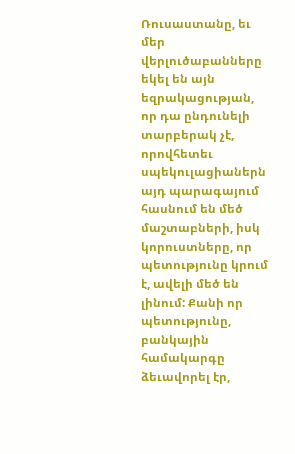Ռուսաստանը, եւ մեր վերլուծաբանները եկել են այն եզրակացության, որ դա ընդունելի տարբերակ չէ, որովհետեւ սպեկուլացիաներն այդ պարագայում հասնում են մեծ մաշտաբների, իսկ կորուստները, որ պետությունը կրում է, ավելի մեծ են լինում: Քանի որ պետությունը, բանկային համակարգը ձեւավորել էր,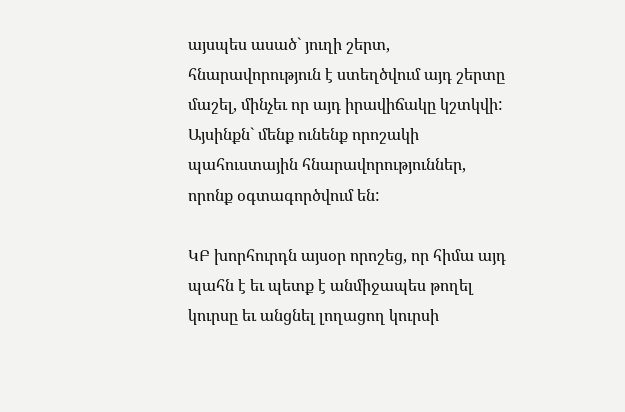այսպես ասած` յուղի շերտ, հնարավորություն է ստեղծվում այդ շերտը մաշել, մինչեւ որ այդ իրավիճակը կշտկվի: Այսինքն` մենք ունենք որոշակի պահուստային հնարավորություններ, որոնք օգտագործվում են:

ԿԲ խորհուրդն այսօր որոշեց, որ հիմա այդ պահն է եւ պետք է անմիջապես թողել կուրսը եւ անցնել լողացող կուրսի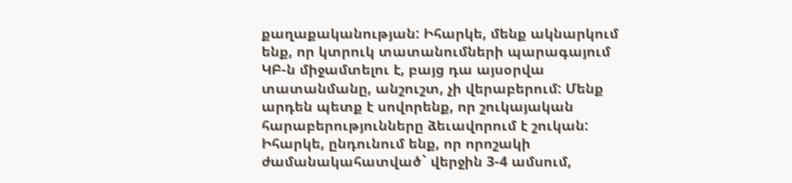քաղաքականության: Իհարկե, մենք ակնարկում ենք, որ կտրուկ տատանումների պարագայում ԿԲ-ն միջամտելու է, բայց դա այսօրվա տատանմանը, անշուշտ, չի վերաբերում: Մենք արդեն պետք է սովորենք, որ շուկայական հարաբերությունները ձեւավորում է շուկան: Իհարկե, ընդունում ենք, որ որոշակի ժամանակահատված` վերջին 3-4 ամսում,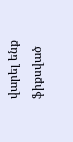վարել ենք ֆիքսված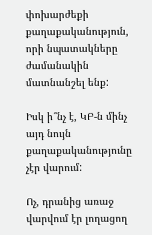փոխարժեքի քաղաքականություն, որի նպատակները ժամանակին մատնանշել ենք:

Իսկ ի՞նչ է, ԿԲ-ն մինչ այդ նույն քաղաքականությունը չէր վարում:

Ոչ, դրանից առաջ վարվում էր լողացող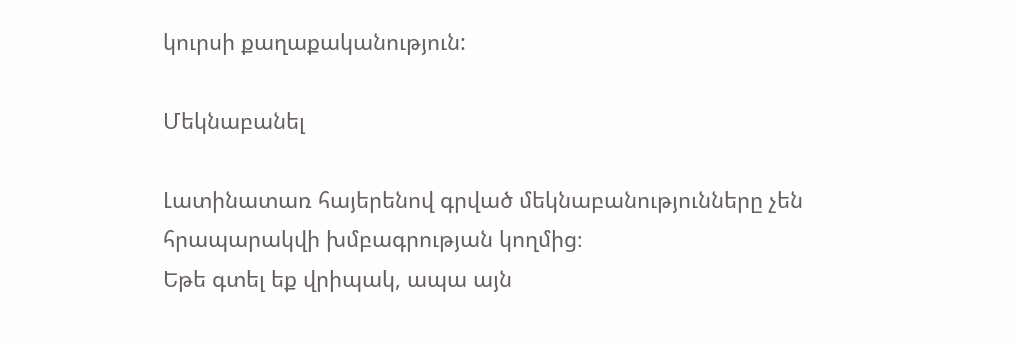կուրսի քաղաքականություն:

Մեկնաբանել

Լատինատառ հայերենով գրված մեկնաբանությունները չեն հրապարակվի խմբագրության կողմից։
Եթե գտել եք վրիպակ, ապա այն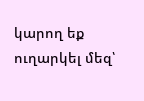կարող եք ուղարկել մեզ՝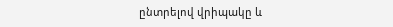ընտրելով վրիպակը և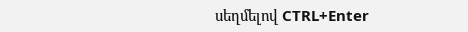սեղմելով CTRL+Enter